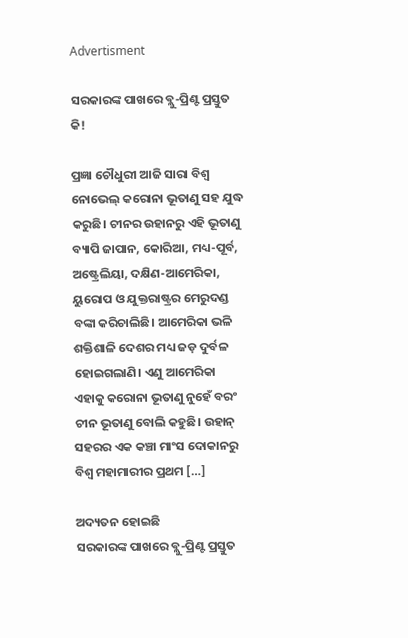Advertisment

ସରକାରଙ୍କ ପାଖରେ ବ୍ଲୁ-ପ୍ରିଣ୍ଟ ପ୍ରସ୍ତୁତ କି!

ପ୍ରଜ୍ଞା ଚୌଧୁରୀ ଆଜି ସାରା ବିଶ୍ୱ ନୋଭେଲ୍ କରୋନା ଭୂତାଣୁ ସହ ଯୁଦ୍ଧ କରୁଛି। ଚୀନର ଉହାନରୁ ଏହି ଭୂତାଣୁ ବ୍ୟାପି ଜାପାନ, କୋରିଆ, ମଧ୍ୟ-ପୂର୍ବ, ଅଷ୍ଟ୍ରେଲିୟା, ଦକ୍ଷିଣ-ଆମେରିକା, ୟୁରୋପ ଓ ଯୁକ୍ତରାଷ୍ଟ୍ରର ମେରୁଦଣ୍ଡ ବଙ୍କା କରିଚାଲିଛି। ଆମେରିକା ଭଳି ଶକ୍ତିଶାଳି ଦେଶର ମଧ୍ୟ ଜଡ଼ ଦୁର୍ବଳ ହୋଇଗଲାଣି। ଏଣୁ ଆମେରିକା ଏହାକୁ କରୋନା ଭୂତାଣୁ ନୁହେଁ ବରଂ ଚୀନ ଭୂତାଣୁ ବୋଲି କହୁଛି। ଉହାନ୍ ସହରର ଏକ କଞ୍ଚା ମାଂସ ଦୋକାନରୁ ବିଶ୍ୱ ମହାମାରୀର ପ୍ରଥମ […]

ଅଦ୍ୟତନ ହୋଇଛି
ସରକାରଙ୍କ ପାଖରେ ବ୍ଲୁ-ପ୍ରିଣ୍ଟ ପ୍ରସ୍ତୁତ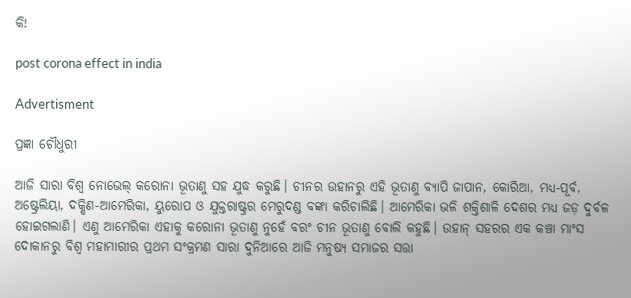କି!

post corona effect in india

Advertisment

ପ୍ରଜ୍ଞା ଚୌଧୁରୀ

ଆଜି ସାରା ବିଶ୍ୱ ନୋଭେଲ୍ କରୋନା ଭୂତାଣୁ ସହ ଯୁଦ୍ଧ କରୁଛି। ଚୀନର ଉହାନରୁ ଏହି ଭୂତାଣୁ ବ୍ୟାପି ଜାପାନ, କୋରିଆ, ମଧ୍ୟ-ପୂର୍ବ, ଅଷ୍ଟ୍ରେଲିୟା, ଦକ୍ଷିଣ-ଆମେରିକା, ୟୁରୋପ ଓ ଯୁକ୍ତରାଷ୍ଟ୍ରର ମେରୁଦଣ୍ଡ ବଙ୍କା କରିଚାଲିଛି। ଆମେରିକା ଭଳି ଶକ୍ତିଶାଳି ଦେଶର ମଧ୍ୟ ଜଡ଼ ଦୁର୍ବଳ ହୋଇଗଲାଣି। ଏଣୁ ଆମେରିକା ଏହାକୁ କରୋନା ଭୂତାଣୁ ନୁହେଁ ବରଂ ଚୀନ ଭୂତାଣୁ ବୋଲି କହୁଛି। ଉହାନ୍ ସହରର ଏକ କଞ୍ଚା ମାଂସ ଦୋକାନରୁ ବିଶ୍ୱ ମହାମାରୀର ପ୍ରଥମ ସଂକ୍ରମଣ ସାରା ଦୁନିଆରେ ଆଜି ମନୁଷ୍ୟ ସମାଜର ସତ୍ତା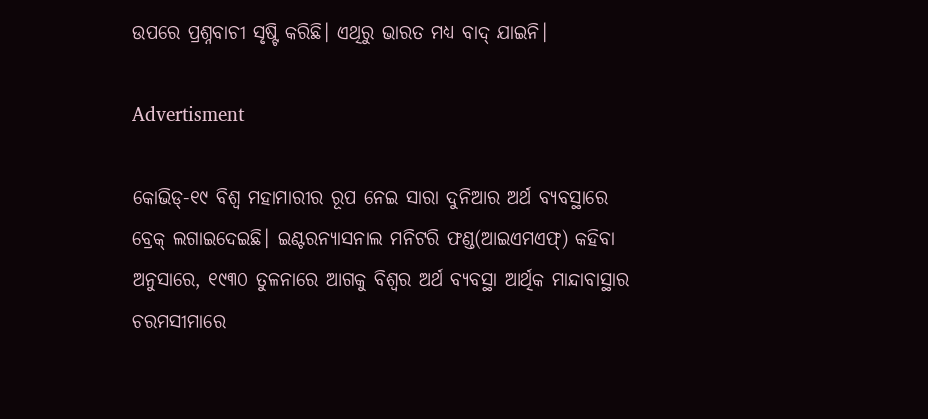ଉପରେ ପ୍ରଶ୍ନବାଚୀ ସୃଷ୍ଟି କରିଛି। ଏଥିରୁ ଭାରତ ମଧ୍ୟ ବାଦ୍ ଯାଇନି।

Advertisment

କୋଭିଡ୍-୧୯ ବିଶ୍ୱ ମହାମାରୀର ରୂପ ନେଇ ସାରା ଦୁନିଆର ଅର୍ଥ ବ୍ୟବସ୍ଥାରେ ବ୍ରେକ୍ ଲଗାଇଦେଇଛି। ଇଣ୍ଟରନ୍ୟାସନାଲ ମନିଟରି ଫଣ୍ଡ(ଆଇଏମଏଫ୍) କହିବା ଅନୁସାରେ, ୧୯୩୦ ତୁଳନାରେ ଆଗକୁ ବିଶ୍ୱର ଅର୍ଥ ବ୍ୟବସ୍ଥା ଆର୍ଥିକ ମାନ୍ଦାବାସ୍ଥାର ଚରମସୀମାରେ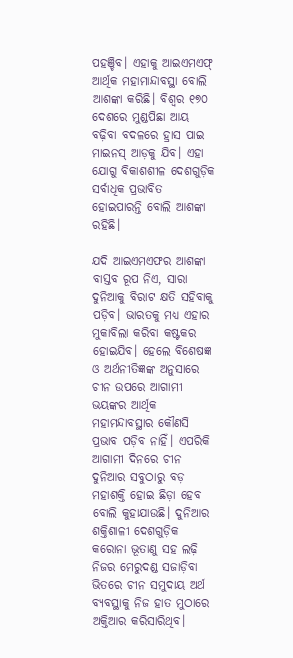ପହଞ୍ଚିବ। ଏହାକୁ ଆଇଏମଏଫ୍ ଆର୍ଥିକ ମହାମାନ୍ଦାବସ୍ଥା ବୋଲି ଆଶଙ୍କା କରିଛି। ବିଶ୍ୱର ୧୭୦ ଦେଶରେ ମୁଣ୍ଡପିଛା ଆୟ ବଢ଼ିବା ବଦଳରେ ହ୍ରାସ ପାଇ ମାଇନସ୍ ଆଡ଼କୁ ଯିବ। ଏହା ଯୋଗୁ ବିକାଶଶୀଳ ଦେଶଗୁଡ଼ିକ ସର୍ବାଧିକ ପ୍ରଭାବିତ ହୋଇପାରନ୍ତି ବୋଲି ଆଶଙ୍କା ରହିଛି।

ଯଦି ଆଇଏମଏଫର ଆଶଙ୍କା ବାସ୍ତବ ରୂପ ନିଏ, ସାରା ଦୁନିଆକୁ ବିରାଟ କ୍ଷତି ସହିବାକୁ ପଡ଼ିବ। ଭାରତକୁ ମଧ୍ୟ ଏହାର ମୁକାବିଲା କରିବା କଷ୍ଟକର ହୋଇଯିବ। ହେଲେ ବିଶେଷଜ୍ଞ ଓ ଅର୍ଥନୀତିଜ୍ଞଙ୍କ ଅନୁସାରେ ଚୀନ ଉପରେ ଆଗାମୀ ଭୟଙ୍କର ଆର୍ଥିକ ମହାମନ୍ଦାବସ୍ଥାର କୌଣସି ପ୍ରଭାବ ପଡ଼ିବ ନାହିଁ। ଏପରିକି ଆଗାମୀ ଦିନରେ ଚୀନ ଦୁନିଆର ସବୁଠାରୁ ବଡ଼ ମହାଶକ୍ତି ହୋଇ ଛିଡ଼ା ହେବ ବୋଲି କୁହାଯାଉଛି। ଦୁନିଆର ଶକ୍ତିଶାଳୀ ଦେଶଗୁଡ଼ିକ କରୋନା ଭୂତାଣୁ ସହ ଲଢ଼ି ନିଜର ମେରୁଦଣ୍ଡ ସଜାଡ଼ିବା ଭିତରେ ଚୀନ ସମୁଦାୟ ଅର୍ଥ ବ୍ୟବସ୍ଥାକୁ ନିଜ ହାତ ମୁଠାରେ ଅକ୍ତିଆର କରିସାରିଥିବ।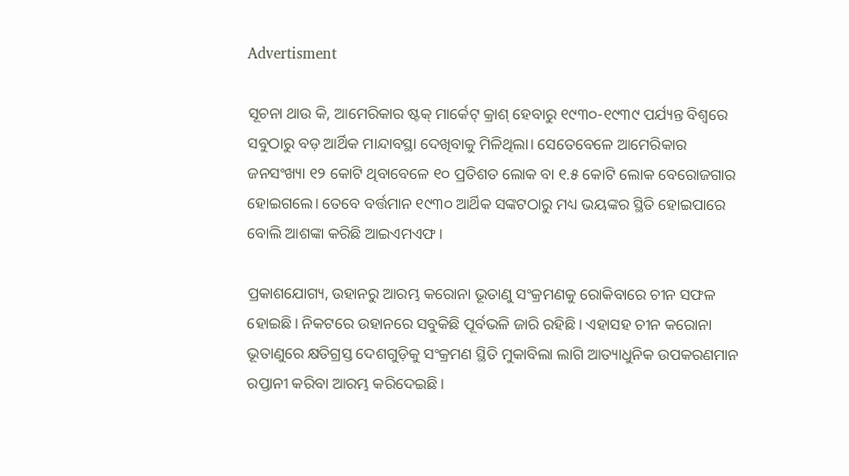Advertisment

ସୂଚନା ଥାଉ କି, ଆମେରିକାର ଷ୍ଟକ୍ ମାର୍କେଟ୍ କ୍ରାଶ୍ ହେବାରୁ ୧୯୩୦-୧୯୩୯ ପର୍ଯ୍ୟନ୍ତ ବିଶ୍ୱରେ ସବୁଠାରୁ ବଡ଼ ଆର୍ଥିକ ମାନ୍ଦାବସ୍ଥା ଦେଖିବାକୁ ମିଳିଥିଲା। ସେତେବେଳେ ଆମେରିକାର ଜନସଂଖ୍ୟା ୧୨ କୋଟି ଥିବାବେଳେ ୧୦ ପ୍ରତିଶତ ଲୋକ ବା ୧.୫ କୋଟି ଲୋକ ବେରୋଜଗାର ହୋଇଗଲେ। ତେବେ ବର୍ତ୍ତମାନ ୧୯୩୦ ଆର୍ଥିକ ସଙ୍କଟଠାରୁ ମଧ୍ୟ ଭୟଙ୍କର ସ୍ଥିତି ହୋଇପାରେ ବୋଲି ଆଶଙ୍କା କରିଛି ଆଇଏମଏଫ।

ପ୍ରକାଶଯୋଗ୍ୟ, ଉହାନରୁ ଆରମ୍ଭ କରୋନା ଭୂତାଣୁ ସଂକ୍ରମଣକୁ ରୋକିବାରେ ଚୀନ ସଫଳ ହୋଇଛି। ନିକଟରେ ଉହାନରେ ସବୁକିଛି ପୂର୍ବଭଳି ଜାରି ରହିଛି। ଏହାସହ ଚୀନ କରୋନା ଭୂତାଣୁରେ କ୍ଷତିଗ୍ରସ୍ତ ଦେଶଗୁଡ଼ିକୁ ସଂକ୍ରମଣ ସ୍ଥିତି ମୁକାବିଲା ଲାଗି ଆତ୍ୟାଧୁନିକ ଉପକରଣମାନ ରପ୍ତାନୀ କରିବା ଆରମ୍ଭ କରିଦେଇଛି।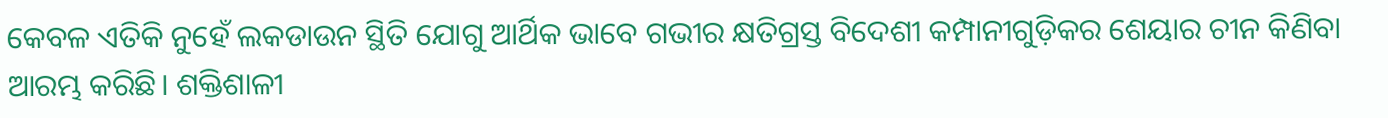କେବଳ ଏତିକି ନୁହେଁ ଲକଡାଉନ ସ୍ଥିତି ଯୋଗୁ ଆର୍ଥିକ ଭାବେ ଗଭୀର କ୍ଷତିଗ୍ରସ୍ତ ବିଦେଶୀ କମ୍ପାନୀଗୁଡ଼ିକର ଶେୟାର ଚୀନ କିଣିବା ଆରମ୍ଭ କରିଛି। ଶକ୍ତିଶାଳୀ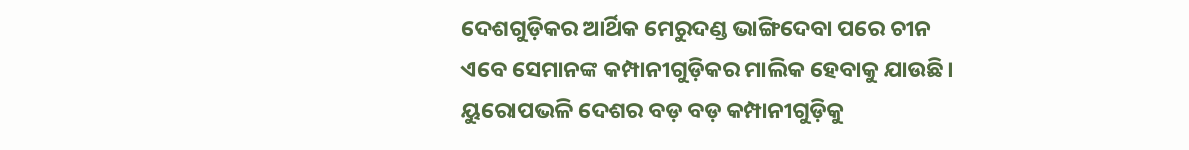ଦେଶଗୁଡ଼ିକର ଆର୍ଥିକ ମେରୁଦଣ୍ଡ ଭାଙ୍ଗିଦେବା ପରେ ଚୀନ ଏବେ ସେମାନଙ୍କ କମ୍ପାନୀଗୁଡ଼ିକର ମାଲିକ ହେବାକୁ ଯାଉଛି। ୟୁରୋପଭଳି ଦେଶର ବଡ଼ ବଡ଼ କମ୍ପାନୀଗୁଡ଼ିକୁ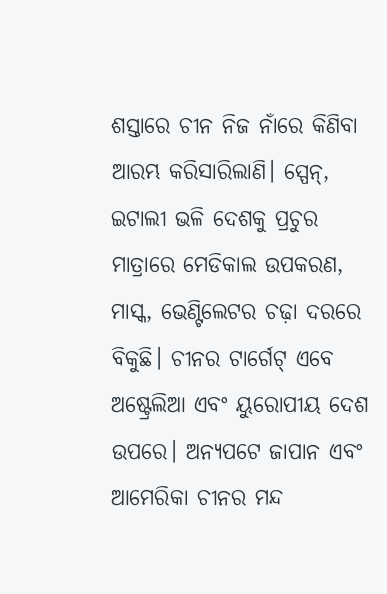ଶସ୍ତାରେ ଚୀନ ନିଜ ନାଁରେ କିଣିବା ଆରମ୍ଭ କରିସାରିଲାଣି। ସ୍ପେନ୍, ଇଟାଲୀ ଭଳି ଦେଶକୁ ପ୍ରଚୁର ମାତ୍ରାରେ ମେଡିକାଲ ଉପକରଣ, ମାସ୍କ, ଭେଣ୍ଟିଲେଟର ଚଢ଼ା ଦରରେ ବିକୁଛି। ଚୀନର ଟାର୍ଗେଟ୍ ଏବେ ଅଷ୍ଟ୍ରେଲିଆ ଏବଂ ୟୁରୋପୀୟ ଦେଶ ଉପରେ। ଅନ୍ୟପଟେ ଜାପାନ ଏବଂ ଆମେରିକା ଚୀନର ମନ୍ଦ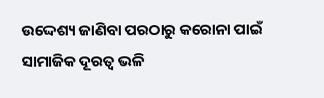ଉଦ୍ଦେଶ୍ୟ ଜାଣିବା ପରଠାରୁ କରୋନା ପାଇଁ ସାମାଜିକ ଦୂରତ୍ୱ ଭଳି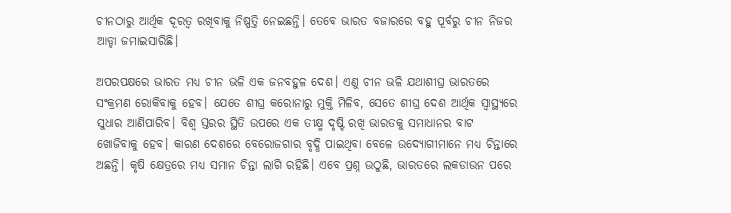ଚୀନଠାରୁ ଆର୍ଥିକ ଦୂରତ୍ୱ ରଖିବାକୁ ନିଷ୍ପତ୍ତି ନେଇଛନ୍ତି। ତେବେ ଭାରତ ବଜାରରେ ବହୁ ପୂର୍ବରୁ ଚୀନ ନିଜର ଆଡ୍ଡା ଜମାଇସାରିଛି।

ଅପରପକ୍ଷରେ ଭାରତ ମଧ୍ୟ ଚୀନ ଭଳି ଏକ ଜନବହୁଳ ଦେଶ। ଏଣୁ ଚୀନ ଭଳି ଯଥାଶୀଘ୍ର ଭାରତରେ ସଂକ୍ରମଣ ରୋକିବାକୁ ହେବ। ଯେତେ ଶୀଘ୍ର କରୋନାରୁ ମୁକ୍ତି ମିଳିବ, ସେତେ ଶୀଘ୍ର ଦେଶ ଆର୍ଥିକ ସ୍ୱାସ୍ଥ୍ୟରେ ସୁଧାର ଆଣିପାରିବ। ବିଶ୍ୱ ସ୍ତରର ସ୍ଥିତି ଉପରେ ଏକ ତୀକ୍ଷ୍ମ ଦୃଷ୍ଟି ରଖି ଭାରତକୁ ସମାଧାନର ବାଟ ଖୋଜିବାକୁ ହେବ। କାରଣ ଦେଶରେ ବେରୋଜଗାର ବୃଦ୍ଧି ପାଇଥିବା ବେଳେ ଉଦ୍ୟୋଗୀମାନେ ମଧ୍ୟ ଚିନ୍ତାରେ ଅଛନ୍ତି। କୃଷି କ୍ଷେତ୍ରରେ ମଧ୍ୟ ସମାନ ଚିନ୍ତା ଲାଗି ରହିଛି। ଏବେ ପ୍ରଶ୍ନ ଉଠୁଛି, ଭାରତରେ ଲକଡାଉନ ପରେ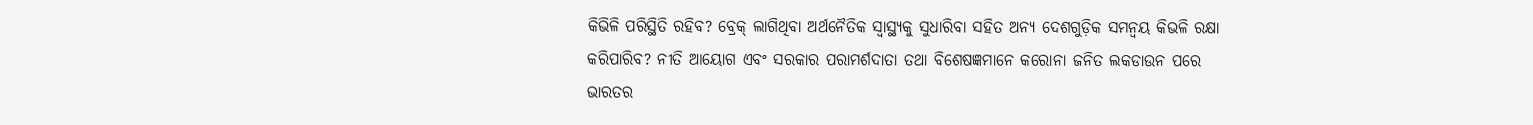କିଭିଳି ପରିସ୍ଥିତି ରହିବ? ବ୍ରେକ୍ ଲାଗିଥିବା ଅର୍ଥନୈତିକ ସ୍ୱାସ୍ଥ୍ୟକୁ ସୁଧାରିବା ସହିତ ଅନ୍ୟ ଦେଶଗୁଡ଼ିକ ସମନ୍ୱୟ କିଭଳି ରକ୍ଷା କରିପାରିବ? ନୀତି ଆୟୋଗ ଏବଂ ସରକାର ପରାମର୍ଶଦାତା ତଥା ବିଶେଷଜ୍ଞମାନେ କରୋନା ଜନିତ ଲକଡାଉନ ପରେ ଭାରତର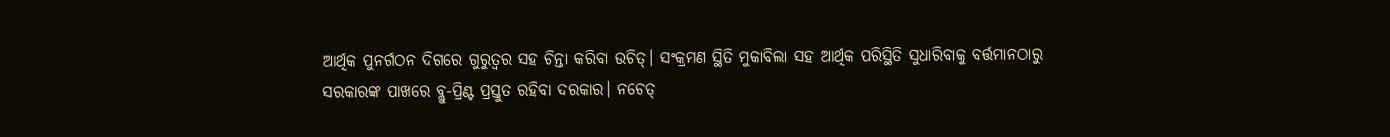ଆର୍ଥିକ ପୁନର୍ଗଠନ ଦିଗରେ ଗୁରୁତ୍ୱର ସହ ଚିନ୍ତା କରିବା ଉଚିତ୍। ସଂକ୍ରମଣ ସ୍ଥିତି ମୁକାବିଲା ସହ ଆର୍ଥିକ ପରିସ୍ଥିତି ସୁଧାରିବାକୁ ବର୍ତ୍ତମାନଠାରୁ ସରକାରଙ୍କ ପାଖରେ ବ୍ଲୁ-ପ୍ରିଣ୍ଟ ପ୍ରସ୍ତୁତ ରହିବା ଦରକାର। ନଚେତ୍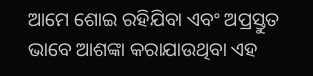ଆମେ ଶୋଇ ରହିଯିବା ଏବଂ ଅପ୍ରସ୍ତୁତ ଭାବେ ଆଶଙ୍କା କରାଯାଉଥିବା ଏହ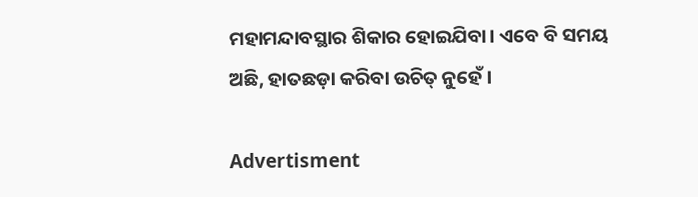ମହାମନ୍ଦାବସ୍ଥାର ଶିକାର ହୋଇଯିବା। ଏବେ ବି ସମୟ ଅଛି, ହାତଛଡ଼ା କରିବା ଉଚିତ୍ ନୁହେଁ।

Advertisment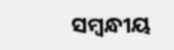ସମ୍ବନ୍ଧୀୟ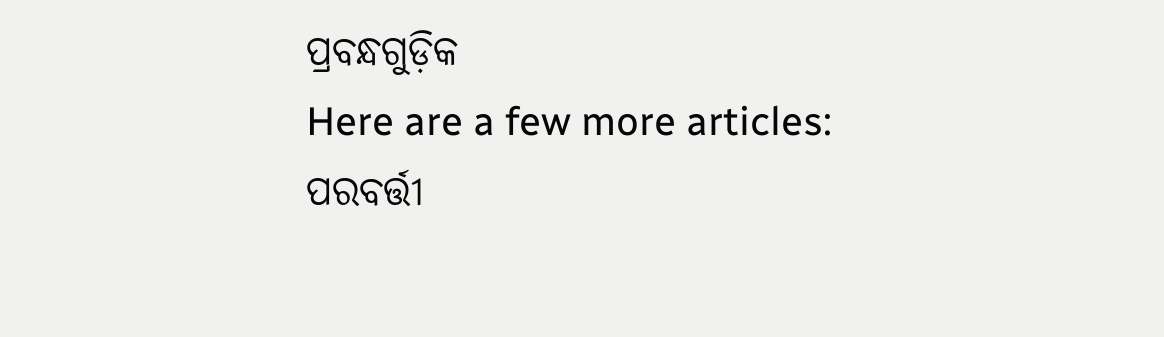ପ୍ରବନ୍ଧଗୁଡ଼ିକ
Here are a few more articles:
ପରବର୍ତ୍ତୀ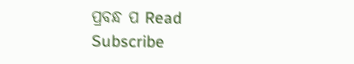ପ୍ରବନ୍ଧ ପ Read
Subscribe